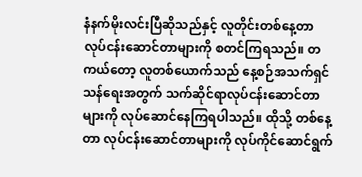နံနက်မိုးလင်းပြီဆိုသည်နှင့် လူတိုင်းတစ်နေ့တာ လုပ်ငန်းဆောင်တာများကို စတင်ကြရသည်။ တကယ်တော့ လူတစ်ယောက်သည် နေ့စဉ်အသက်ရှင်သန်ရေးအတွက် သက်ဆိုင်ရာလုပ်ငန်းဆောင်တာများကို လုပ်ဆောင်နေကြရပါသည်။ ထိုသို့ တစ်နေ့တာ လုပ်ငန်းဆောင်တာများကို လုပ်ကိုင်ဆောင်ရွက်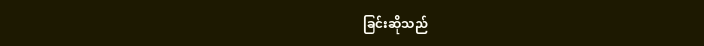ခြင်းဆိုသည်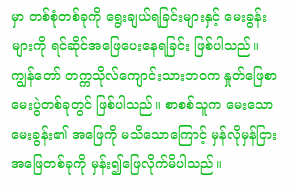မှာ တစ်စုံတစ်ခုကို ရွေးချယ်ရခြင်းများနှင့် မေးခွန်းများကို ရင်ဆိုင်အဖြေပေးနေရခြင်း ဖြစ်ပါသည်။
ကျွန်တော် တက္ကသိုလ်ကျောင်းသားဘဝက နှုတ်ဖြေစာမေးပွဲတစ်ခုတွင် ဖြစ်ပါသည်။ စာစစ်သူက မေးသောမေးခွန်း၏ အဖြေကို မသိသောကြောင့် မှန်လိုမှန်ငြား အဖြေတစ်ခုကို မှန်း၍ဖြေလိုက်မိပါသည်။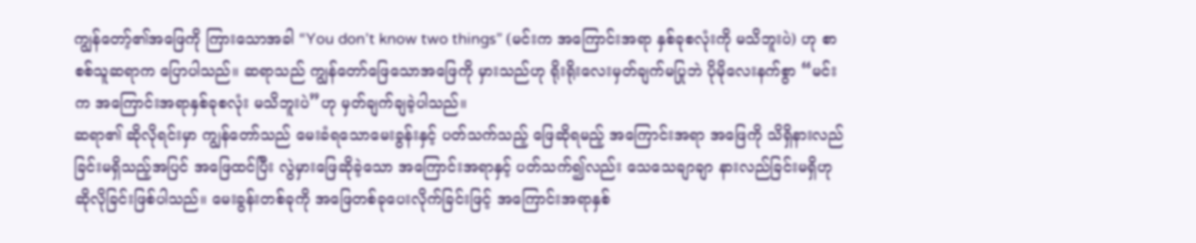ကျွန်တော့်၏အဖြေကို ကြားသောအခါ “You don’t know two things” (မင်းက အကြောင်းအရာ နှစ်ခုစလုံးကို မသိဘူးပဲ) ဟု စာစစ်သူဆရာက ပြောပါသည်။ ဆရာသည် ကျွန်တော်ဖြေသောအဖြေကို မှားသည်ဟု ရိုးရိုးလေးမှတ်ချက်မပြုဘဲ ပိုမိုလေးနက်စွာ “မင်းက အကြောင်းအရာနှစ်ခုစလုံး မသိဘူးပဲ”ဟု မှတ်ချက်ချခဲ့ပါသည်။
ဆရာ၏ ဆိုလိုရင်းမှာ ကျွန်တော်သည် မေးခံရသောမေးခွန်းနှင့် ပတ်သက်သည့် ဖြေဆိုရမည့် အကြောင်းအရာ အဖြေကို သိရှိနားလည်ခြင်းမရှိသည့်အပြင် အဖြေထင်ပြီး လွဲမှားဖြေဆိုခဲ့သော အကြောင်းအရာနှင့် ပတ်သက်၍လည်း သေသေချာချာ နားလည်ခြင်းမရှိဟု ဆိုလိုခြင်းဖြစ်ပါသည်။ မေးခွန်းတစ်ခုကို အဖြေတစ်ခုပေးလိုက်ခြင်းဖြင့် အကြောင်းအရာနှစ်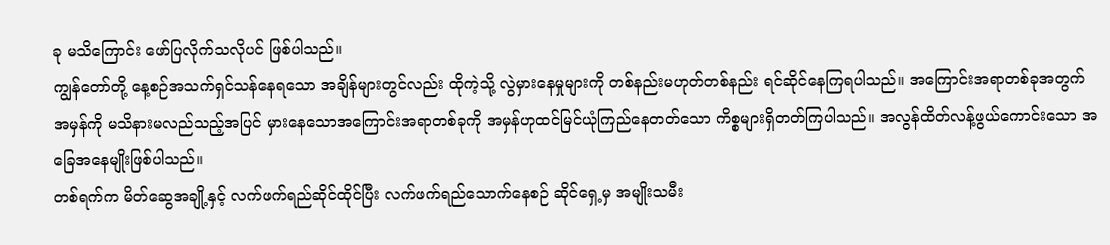ခု မသိကြောင်း ဖော်ပြလိုက်သလိုပင် ဖြစ်ပါသည်။
ကျွန်တော်တို့ နေ့စဉ်အသက်ရှင်သန်နေရသော အချိန်များတွင်လည်း ထိုကဲ့သို့ လွဲမှားနေမှုများကို တစ်နည်းမဟုတ်တစ်နည်း ရင်ဆိုင်နေကြရပါသည်။ အကြောင်းအရာတစ်ခုအတွက်အမှန်ကို မသိနားမလည်သည့်အပြင် မှားနေသောအကြောင်းအရာတစ်ခုကို အမှန်ဟုထင်မြင်ယုံကြည်နေတတ်သော ကိစ္စများရှိတတ်ကြပါသည်။ အလွန်ထိတ်လန့်ဖွယ်ကောင်းသော အခြေအနေမျိုးဖြစ်ပါသည်။
တစ်ရက်က မိတ်ဆွေအချို့နှင့် လက်ဖက်ရည်ဆိုင်ထိုင်ပြီး လက်ဖက်ရည်သောက်နေစဉ် ဆိုင်ရှေ့မှ အမျိုးသမီး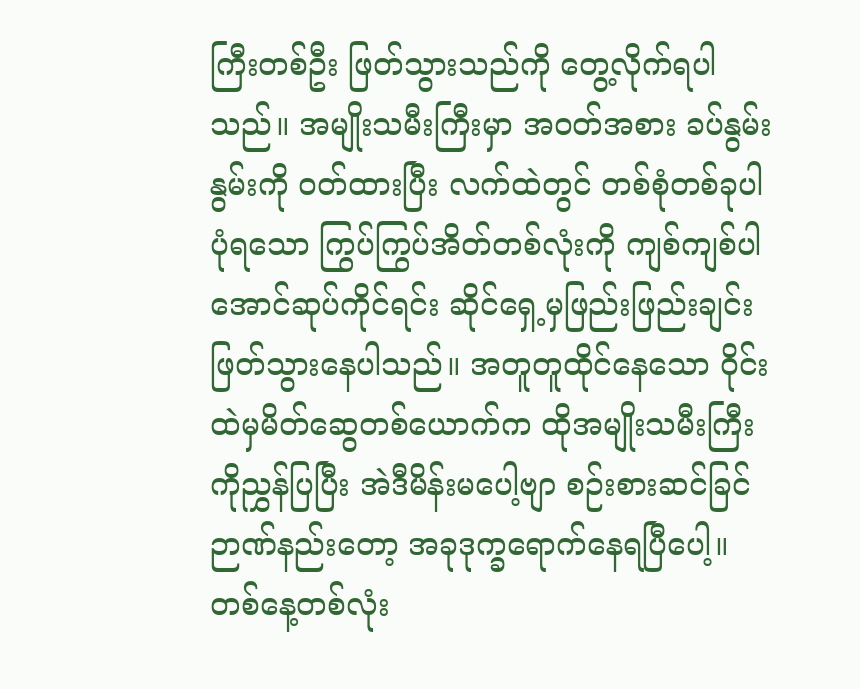ကြီးတစ်ဦး ဖြတ်သွားသည်ကို တွေ့လိုက်ရပါသည်။ အမျိုးသမီးကြီးမှာ အဝတ်အစား ခပ်နွမ်းနွမ်းကို ဝတ်ထားပြီး လက်ထဲတွင် တစ်စုံတစ်ခုပါပုံရသော ကြွပ်ကြွပ်အိတ်တစ်လုံးကို ကျစ်ကျစ်ပါအောင်ဆုပ်ကိုင်ရင်း ဆိုင်ရှေ့မှဖြည်းဖြည်းချင်း ဖြတ်သွားနေပါသည်။ အတူတူထိုင်နေသော ၀ိုင်းထဲမှမိတ်ဆွေတစ်ယောက်က ထိုအမျိုးသမီးကြီးကိုညွှန်ပြပြီး အဲဒီမိန်းမပေါ့ဗျာ စဉ်းစားဆင်ခြင်ဉာဏ်နည်းတော့ အခုဒုက္ခရောက်နေရပြီပေါ့။ တစ်နေ့တစ်လုံး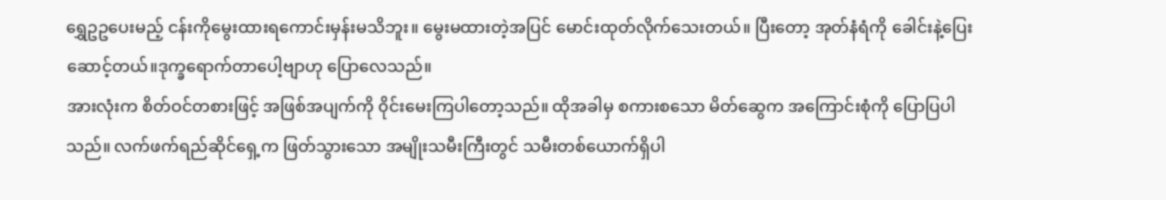ရွှေဥဥပေးမည့် ငန်းကိုမွေးထားရကောင်းမှန်းမသိဘူး။ မွေးမထားတဲ့အပြင် မောင်းထုတ်လိုက်သေးတယ်။ ပြီးတော့ အုတ်နံရံကို ခေါင်းနဲ့ပြေးဆောင့်တယ်။ဒုက္ခရောက်တာပေါ့ဗျာဟု ပြောလေသည်။
အားလုံးက စိတ်ဝင်တစားဖြင့် အဖြစ်အပျက်ကို ၀ိုင်းမေးကြပါတော့သည်။ ထိုအခါမှ စကားစသော မိတ်ဆွေက အကြောင်းစုံကို ပြောပြပါသည်။ လက်ဖက်ရည်ဆိုင်ရှေ့က ဖြတ်သွားသော အမျိုးသမီးကြီးတွင် သမီးတစ်ယောက်ရှိပါ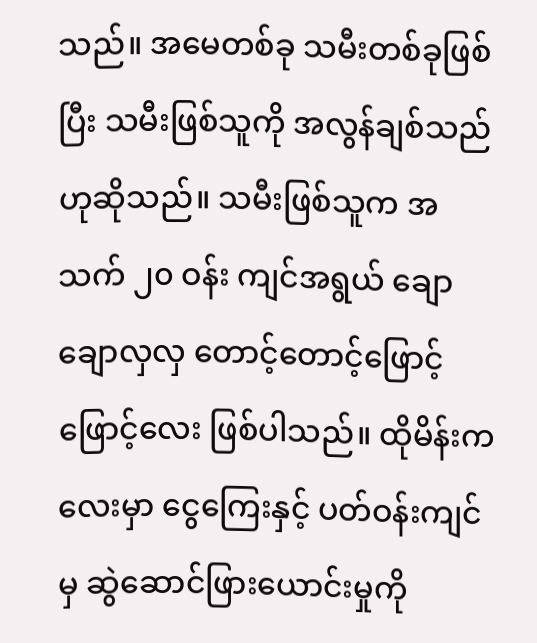သည်။ အမေတစ်ခု သမီးတစ်ခုဖြစ်ပြီး သမီးဖြစ်သူကို အလွန်ချစ်သည် ဟုဆိုသည်။ သမီးဖြစ်သူက အသက် ၂၀ ဝန်း ကျင်အရွယ် ချောချောလှလှ တောင့်တောင့်ဖြောင့်ဖြောင့်လေး ဖြစ်ပါသည်။ ထိုမိန်းကလေးမှာ ငွေကြေးနှင့် ပတ်ဝန်းကျင်မှ ဆွဲဆောင်ဖြားယောင်းမှုကို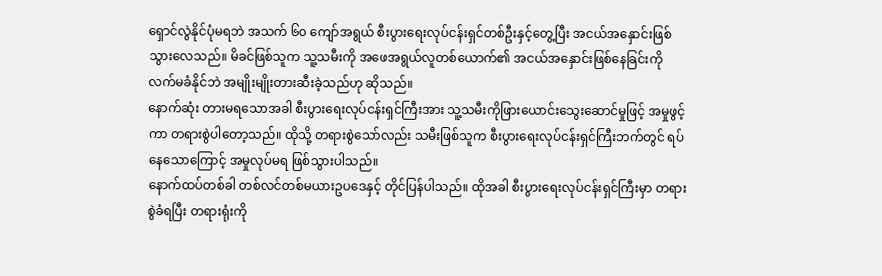ရှောင်လွဲနိုင်ပုံမရဘဲ အသက် ၆၀ ကျော်အရွယ် စီးပွားရေးလုပ်ငန်းရှင်တစ်ဦးနှင့်တွေ့ပြီး အငယ်အနှောင်းဖြစ်သွားလေသည်။ မိခင်ဖြစ်သူက သူ့သမီးကို အဖေအရွယ်လူတစ်ယောက်၏ အငယ်အနှောင်းဖြစ်နေခြင်းကို လက်မခံနိုင်ဘဲ အမျိုးမျိုးတားဆီးခဲ့သည်ဟု ဆိုသည်။
နောက်ဆုံး တားမရသောအခါ စီးပွားရေးလုပ်ငန်းရှင်ကြီးအား သူ့သမီးကိုဖြားယောင်းသွေးဆောင်မှုဖြင့် အမှုဖွင့်ကာ တရားစွဲပါတော့သည်။ ထိုသို့ တရားစွဲသော်လည်း သမီးဖြစ်သူက စီးပွားရေးလုပ်ငန်းရှင်ကြီးဘက်တွင် ရပ်နေသောကြောင့် အမှုလုပ်မရ ဖြစ်သွားပါသည်။
နောက်ထပ်တစ်ခါ တစ်လင်တစ်မယားဥပဒေနှင့် တိုင်ပြန်ပါသည်။ ထိုအခါ စီးပွားရေးလုပ်ငန်းရှင်ကြီးမှာ တရားစွဲခံရပြီး တရားရုံးကို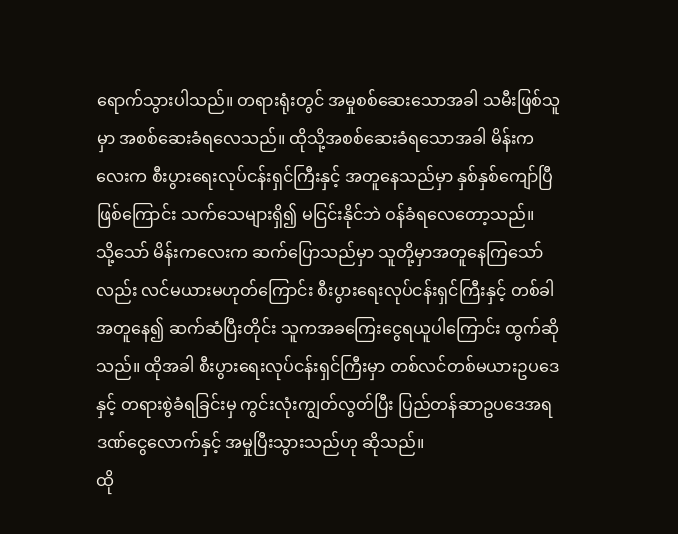ရောက်သွားပါသည်။ တရားရုံးတွင် အမှုစစ်ဆေးသောအခါ သမီးဖြစ်သူမှာ အစစ်ဆေးခံရလေသည်။ ထိုသို့အစစ်ဆေးခံရသောအခါ မိန်းကလေးက စီးပွားရေးလုပ်ငန်းရှင်ကြီးနှင့် အတူနေသည်မှာ နှစ်နှစ်ကျော်ပြီ ဖြစ်ကြောင်း သက်သေများရှိ၍ မငြင်းနိုင်ဘဲ ဝန်ခံရလေတော့သည်။
သို့သော် မိန်းကလေးက ဆက်ပြောသည်မှာ သူတို့မှာအတူနေကြသော်လည်း လင်မယားမဟုတ်ကြောင်း စီးပွားရေးလုပ်ငန်းရှင်ကြီးနှင့် တစ်ခါအတူနေ၍ ဆက်ဆံပြီးတိုင်း သူကအခကြေးငွေရယူပါကြောင်း ထွက်ဆိုသည်။ ထိုအခါ စီးပွားရေးလုပ်ငန်းရှင်ကြီးမှာ တစ်လင်တစ်မယားဥပဒေနှင့် တရားစွဲခံရခြင်းမှ ကွင်းလုံးကျွတ်လွတ်ပြီး ပြည်တန်ဆာဥပဒေအရ ဒဏ်ငွေလောက်နှင့် အမှုပြီးသွားသည်ဟု ဆိုသည်။
ထို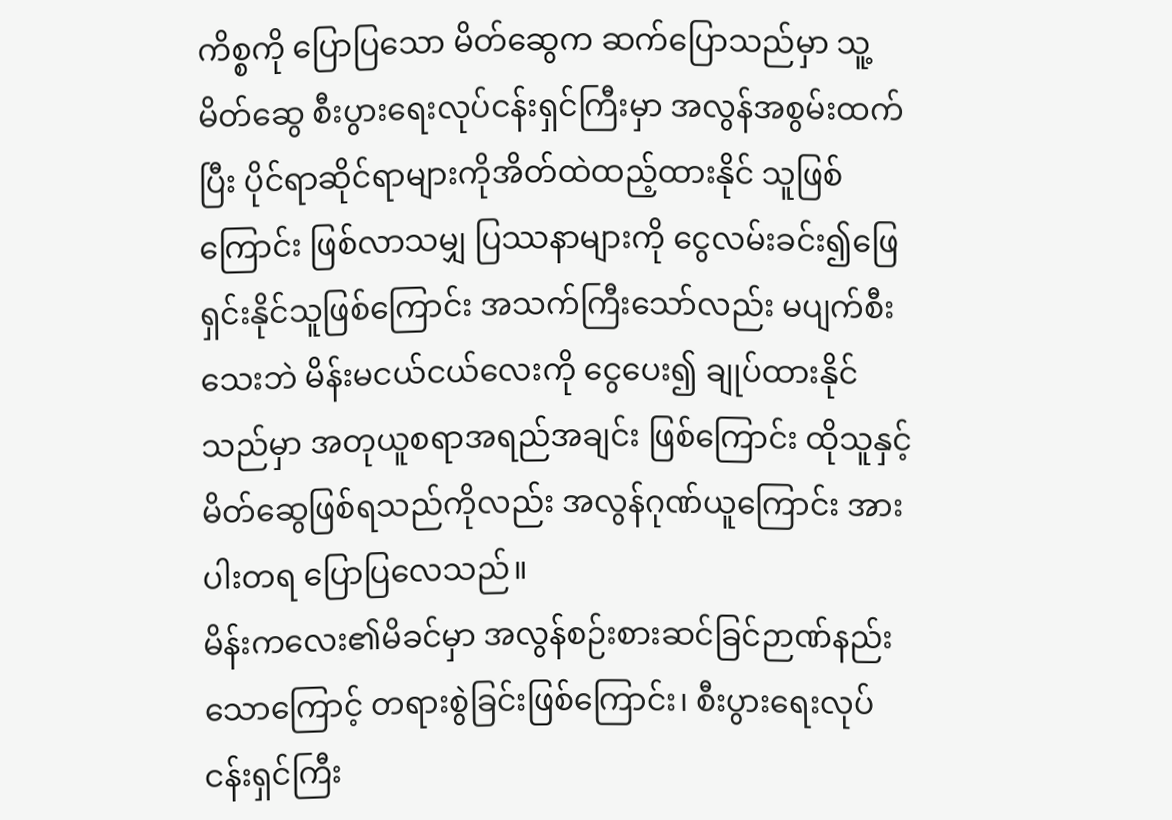ကိစ္စကို ပြောပြသော မိတ်ဆွေက ဆက်ပြောသည်မှာ သူ့မိတ်ဆွေ စီးပွားရေးလုပ်ငန်းရှင်ကြီးမှာ အလွန်အစွမ်းထက်ပြီး ပိုင်ရာဆိုင်ရာများကိုအိတ်ထဲထည့်ထားနိုင် သူဖြစ်ကြောင်း ဖြစ်လာသမျှ ပြဿနာများကို ငွေလမ်းခင်း၍ဖြေရှင်းနိုင်သူဖြစ်ကြောင်း အသက်ကြီးသော်လည်း မပျက်စီးသေးဘဲ မိန်းမငယ်ငယ်လေးကို ငွေပေး၍ ချုပ်ထားနိုင်သည်မှာ အတုယူစရာအရည်အချင်း ဖြစ်ကြောင်း ထိုသူနှင့် မိတ်ဆွေဖြစ်ရသည်ကိုလည်း အလွန်ဂုဏ်ယူကြောင်း အားပါးတရ ပြောပြလေသည်။
မိန်းကလေး၏မိခင်မှာ အလွန်စဉ်းစားဆင်ခြင်ဉာဏ်နည်းသောကြောင့် တရားစွဲခြင်းဖြစ်ကြောင်း၊ စီးပွားရေးလုပ်ငန်းရှင်ကြီး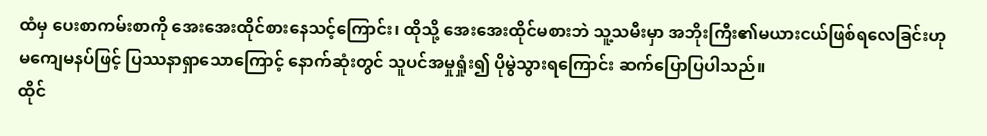ထံမှ ပေးစာကမ်းစာကို အေးအေးထိုင်စားနေသင့်ကြောင်း၊ ထိုသို့ အေးအေးထိုင်မစားဘဲ သူ့သမီးမှာ အဘိုးကြီး၏မယားငယ်ဖြစ်ရလေခြင်းဟု မကျေမနပ်ဖြင့် ပြဿနာရှာသောကြောင့် နောက်ဆုံးတွင် သူပင်အမှုရှုံး၍ ပိုမွဲသွားရကြောင်း ဆက်ပြောပြပါသည်။
ထိုင်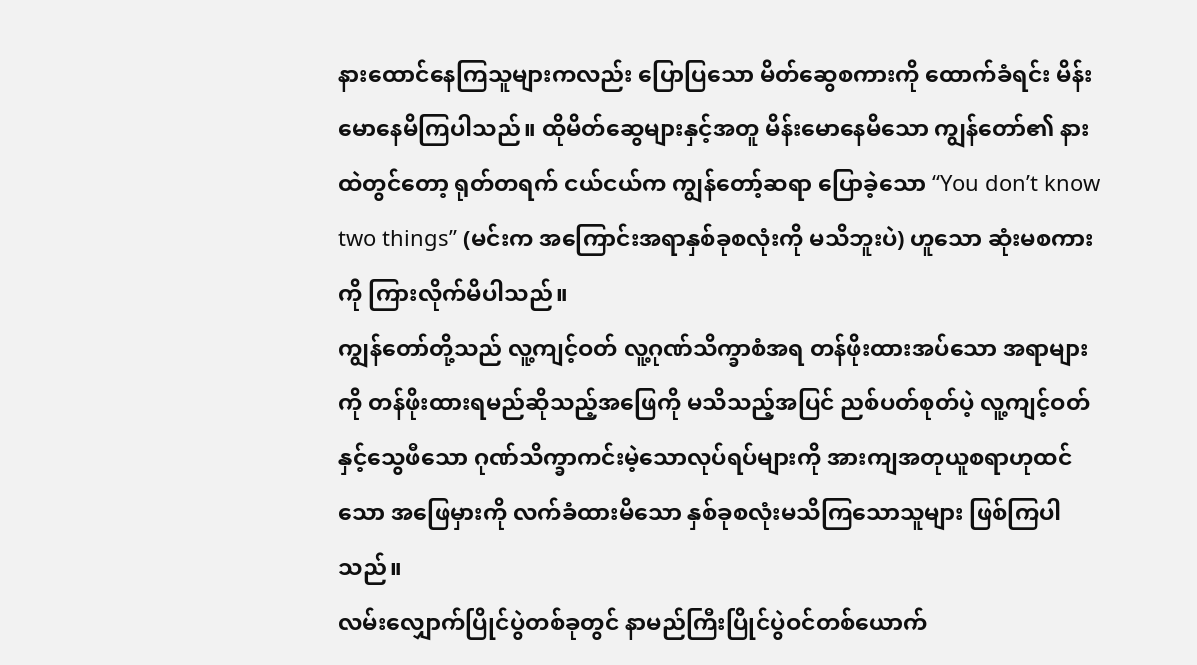နားထောင်နေကြသူများကလည်း ပြောပြသော မိတ်ဆွေစကားကို ထောက်ခံရင်း မိန်းမောနေမိကြပါသည်။ ထိုမိတ်ဆွေများနှင့်အတူ မိန်းမောနေမိသော ကျွန်တော်၏ နားထဲတွင်တော့ ရုတ်တရက် ငယ်ငယ်က ကျွန်တော့်ဆရာ ပြောခဲ့သော “You don’t know two things” (မင်းက အကြောင်းအရာနှစ်ခုစလုံးကို မသိဘူးပဲ) ဟူသော ဆုံးမစကားကို ကြားလိုက်မိပါသည်။
ကျွန်တော်တို့သည် လူ့ကျင့်ဝတ် လူ့ဂုဏ်သိက္ခာစံအရ တန်ဖိုးထားအပ်သော အရာများကို တန်ဖိုးထားရမည်ဆိုသည့်အဖြေကို မသိသည့်အပြင် ညစ်ပတ်စုတ်ပဲ့ လူ့ကျင့်ဝတ်နှင့်သွေဖီသော ဂုဏ်သိက္ခာကင်းမဲ့သောလုပ်ရပ်များကို အားကျအတုယူစရာဟုထင်သော အဖြေမှားကို လက်ခံထားမိသော နှစ်ခုစလုံးမသိကြသောသူများ ဖြစ်ကြပါသည်။
လမ်းလျှောက်ပြိုင်ပွဲတစ်ခုတွင် နာမည်ကြီးပြိုင်ပွဲဝင်တစ်ယောက်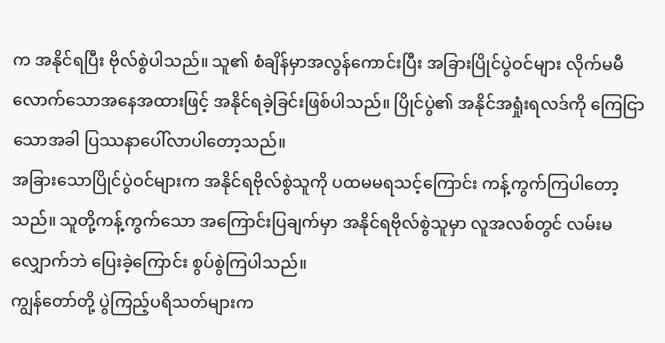က အနိုင်ရပြီး ဗိုလ်စွဲပါသည်။ သူ၏ စံချိန်မှာအလွန်ကောင်းပြီး အခြားပြိုင်ပွဲဝင်များ လိုက်မမီလောက်သောအနေအထားဖြင့် အနိုင်ရခဲ့ခြင်းဖြစ်ပါသည်။ ပြိုင်ပွဲ၏ အနိုင်အရှုံးရလဒ်ကို ကြေငြာသောအခါ ပြဿနာပေါ်လာပါတော့သည်။
အခြားသောပြိုင်ပွဲဝင်များက အနိုင်ရဗိုလ်စွဲသူကို ပထမမရသင့်ကြောင်း ကန့်ကွက်ကြပါတော့သည်။ သူတို့ကန့်ကွက်သော အကြောင်းပြချက်မှာ အနိုင်ရဗိုလ်စွဲသူမှာ လူအလစ်တွင် လမ်းမလျှောက်ဘဲ ပြေးခဲ့ကြောင်း စွပ်စွဲကြပါသည်။
ကျွန်တော်တို့ ပွဲကြည့်ပရိသတ်များက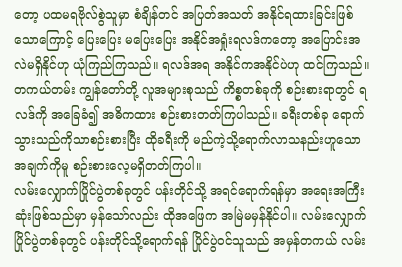တော့ ပထမရဗိုလ်စွဲသူမှာ စံချိန်တင် အပြတ်အသတ် အနိုင်ရထားခြင်းဖြစ်သောကြောင့် ပြေးပြေး မပြေးပြေး အနိုင်အရှုံးရလဒ်ကတော့ အပြောင်းအလဲမရှိနိုင်ဟု ယုံကြည်ကြသည်။ ရလဒ်အရ အနိုင်ကအနိုင်ပဲဟု ထင်ကြသည်။
တကယ်တမ်း ကျွန်တော်တို့ လူအများစုသည် ကိစ္စတစ်ခုကို စဉ်းစားရာတွင် ရလဒ်ကို အခြေခံ၍ အဓိကထား စဉ်းစားတတ်ကြပါသည်။ ခရီးတစ်ခု ရောက်သွားသည်ကိုသာစဉ်းစားပြီး ထိုခရီးကို မည်ကဲ့သို့ရောက်လာသနည်းဟူသော အချက်ကိုမူ စဉ်းစားလေ့မရှိတတ်ကြပါ။
လမ်းလျှောက်ပြိုင်ပွဲတစ်ခုတွင် ပန်းတိုင်သို့ အရင်ရောက်ရန်မှာ အရေးအကြီးဆုံးဖြစ်သည်မှာ မှန်သော်လည်း ထိုအဖြေက အမြဲမမှန်နိုင်ပါ။ လမ်းလျှောက်ပြိုင်ပွဲတစ်ခုတွင် ပန်းတိုင်သို့ရောက်ရန် ပြိုင်ပွဲဝင်သူသည် အမှန်တကယ် လမ်း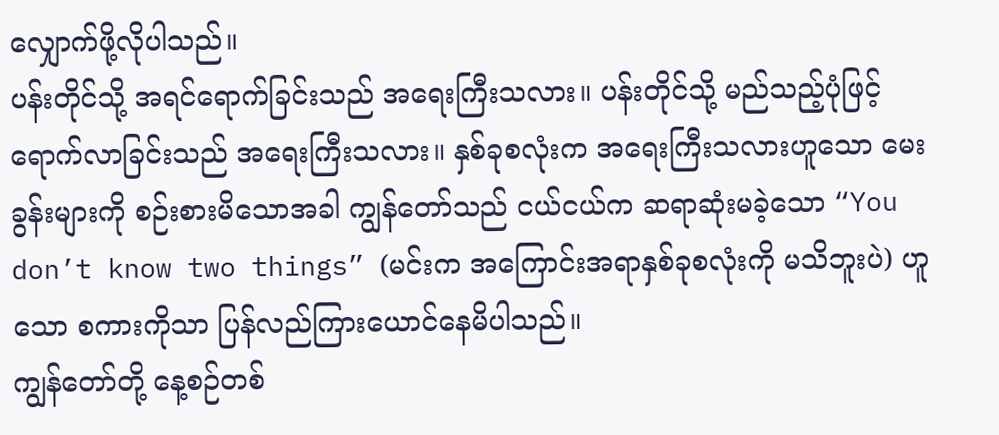လျှောက်ဖို့လိုပါသည်။
ပန်းတိုင်သို့ အရင်ရောက်ခြင်းသည် အရေးကြီးသလား။ ပန်းတိုင်သို့ မည်သည့်ပုံဖြင့် ရောက်လာခြင်းသည် အရေးကြီးသလား။ နှစ်ခုစလုံးက အရေးကြီးသလားဟူသော မေးခွန်းများကို စဉ်းစားမိသောအခါ ကျွန်တော်သည် ငယ်ငယ်က ဆရာဆုံးမခဲ့သော “You don’t know two things” (မင်းက အကြောင်းအရာနှစ်ခုစလုံးကို မသိဘူးပဲ) ဟူသော စကားကိုသာ ပြန်လည်ကြားယောင်နေမိပါသည်။
ကျွန်တော်တို့ နေ့စဉ်တစ်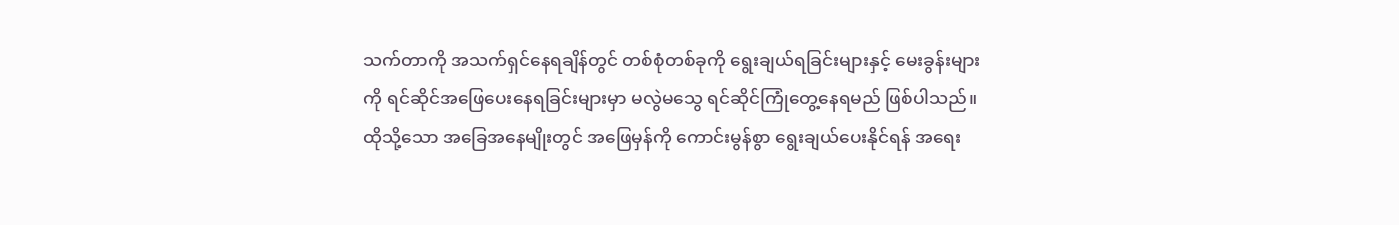သက်တာကို အသက်ရှင်နေရချိန်တွင် တစ်စုံတစ်ခုကို ရွေးချယ်ရခြင်းများနှင့် မေးခွန်းများကို ရင်ဆိုင်အဖြေပေးနေရခြင်းများမှာ မလွဲမသွေ ရင်ဆိုင်ကြုံတွေ့နေရမည် ဖြစ်ပါသည်။ ထိုသို့သော အခြေအနေမျိုးတွင် အဖြေမှန်ကို ကောင်းမွန်စွာ ရွေးချယ်ပေးနိုင်ရန် အရေး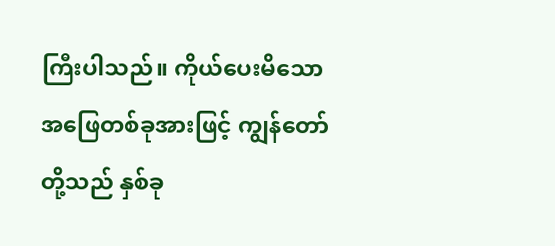ကြီးပါသည်။ ကိုယ်ပေးမိသောအဖြေတစ်ခုအားဖြင့် ကျွန်တော်တို့သည် နှစ်ခု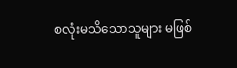စလုံးမသိသောသူများ မဖြစ်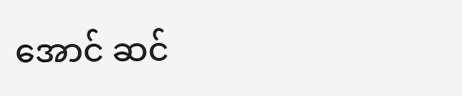အောင် ဆင်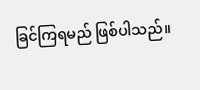ခြင်ကြရမည် ဖြစ်ပါသည်။